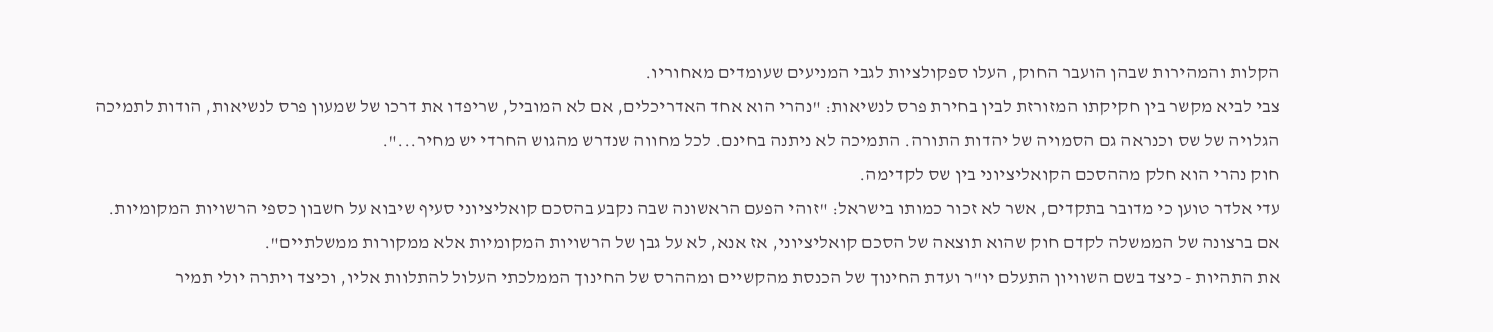הקלות והמהירות שבהן הועבר החוק, העלו ספקולציות לגבי המניעים שעומדים מאחוריו.
צבי לביא מקשר בין חקיקתו המזורזת לבין בחירת פרס לנשיאות: "נהרי הוא אחד האדריכלים, אם לא המוביל, שריפדו את דרכו של שמעון פרס לנשיאות, הודות לתמיכה הגלויה של שס וכנראה גם הסמויה של יהדות התורה. התמיכה לא ניתנה בחינם. לכל מחווה שנדרש מהגוש החרדי יש מחיר...".
חוק נהרי הוא חלק מההסכם הקואליציוני בין שס לקדימה.
עדי אלדר טוען כי מדובר בתקדים, אשר לא זכור כמותו בישראל: "זוהי הפעם הראשונה שבה נקבע בהסכם קואליציוני סעיף שיבוא על חשבון כספי הרשויות המקומיות. אם ברצונה של הממשלה לקדם חוק שהוא תוצאה של הסכם קואליציוני, אז אנא, לא על גבן של הרשויות המקומיות אלא ממקורות ממשלתיים".
את התהיות - כיצד בשם השוויון התעלם יו"ר ועדת החינוך של הכנסת מהקשיים ומההרס של החינוך הממלכתי העלול להתלוות אליו, וכיצד ויתרה יולי תמיר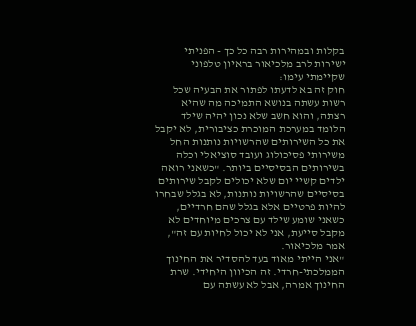בקלות ובמהירות רבה כל כך - הפניתי ישירות לרב מלכיאור בראיון טלפוני שקיימתי עימו:
חוק זה בא לדעתו לפתור את הבעיה שכל רשות עשתה בנושא התמיכה מה שהיא רצתה, והוא חשב שלא נכון יהיה שילד הלומד במערכת המוכרת כציבורית, לא יקבל את כל השירותים שהרשויות נותנות החל משירותי פסיכולוג ועובד סוציאלי וכלה בשירותים הבסיסיים ביותר. "כשאני רואה ילדים קשיי יום שלא יכולים לקבל שירותים בסיסיים שהרשויות נותנות, לא בגלל שבחרו להיות פרטיים אלא בגלל שהם חרדיים, כשאני שומע שילד עם צרכים מיוחדים לא מקבל סייעת, אני לא יכול לחיות עם זה", אמר מלכיאור.
"אני הייתי מאוד בעד להסדיר את החינוך הממלכתי-חרדי. זה הכיוון היחידי. שרת החינוך אמרה, אבל לא עשתה עם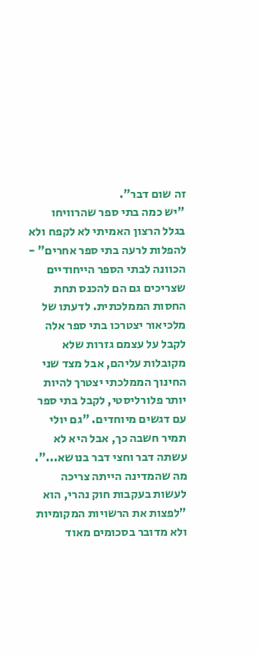זה שום דבר".
"יש כמה בתי ספר שהרוויחו בגלל הרצון האמיתי לא לקפח ולא להפלות לרעה בתי ספר אחרים" - הכוונה לבתי הספר הייחודיים שצריכים גם הם להכנס תחת החסות הממלכתית. לדעתו של מלכיאור יצטרכו בתי ספר אלה לקבל על עצמם גזרות שלא מקובלות עליהם, אבל מצד שני החינוך הממלכתי יצטרך להיות יותר פלורליסטי, לקבל בתי ספר עם דגשים מיוחדים. "גם יולי תמיר חשבה כך, אבל היא לא עשתה דבר וחצי דבר בנושא...".
מה שהמדינה הייתה צריכה לעשות בעקבות חוק נהרי, הוא "לפצות את הרשויות המקומיות ולא מדובר בסכומים מאוד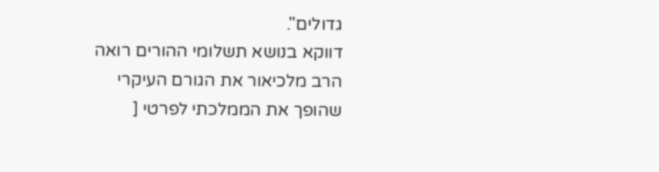גדולים".
דווקא בנושא תשלומי ההורים רואה הרב מלכיאור את הגורם העיקרי שהופך את הממלכתי לפרטי [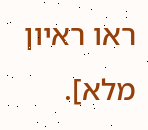ראו ראיון מלא].